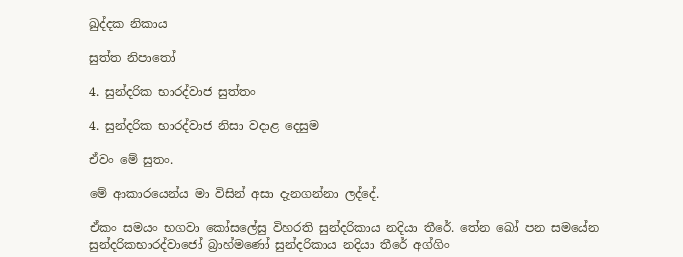ඛුද්දක නිකාය

සුත්ත නිපාතෝ

4. සුන්දරික භාරද්වාජ සුත්තං

4. සුන්දරික භාරද්වාජ නිසා වදාළ දෙසුම

ඒවං මේ සුතං.

මේ ආකාරයෙන්ය මා විසින් අසා දැනගන්නා ලද්දේ.

ඒකං සමයං භගවා කෝසලේසු විහරති සුන්දරිකාය නදියා තීරේ. තේන ඛෝ පන සමයේන සුන්දරිකභාරද්වාජෝ බ්‍රාහ්මණෝ සුන්දරිකාය නදියා තීරේ අග්ගිං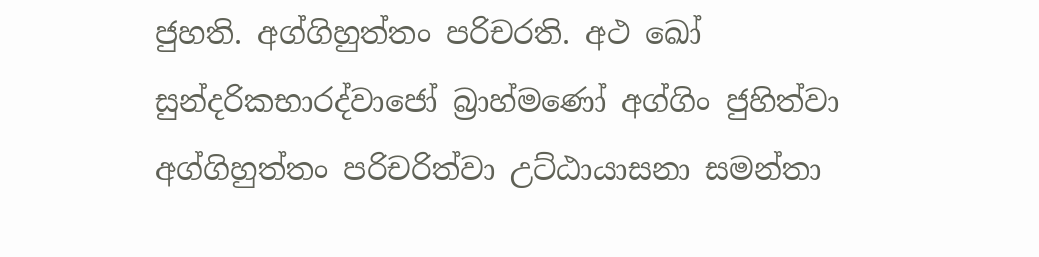ජුහති. අග්ගිහුත්තං පරිචරති. අථ ඛෝ සුන්දරිකභාරද්වාජෝ බ්‍රාහ්මණෝ අග්ගිං ජුහිත්වා අග්ගිහුත්තං පරිචරිත්වා උට්ඨායාසනා සමන්තා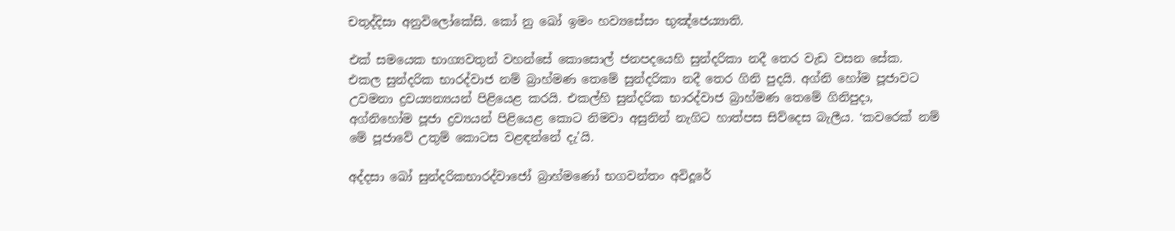චතුද්දිසා අනුවිලෝකේසි. කෝ නු ඛෝ ඉමං හව්‍යසේසං භුඤ්ජෙය්‍යාති.

එක් සමයෙක භාග්‍යවතුන් වහන්සේ කොසොල් ජනපදයෙහි සුන්දරිකා නදී තෙර වැඩ වසන සේක. එකල සුන්දරික භාරද්වාජ නම් බ්‍රාහ්මණ තෙමේ සුන්දරිකා නදී තෙර ගිනි පුදයි. අග්නි හෝම පූජාවට උවමනා ද්‍රවය්‍යන්‍යයන් පිළියෙළ කරයි. එකල්හි සුන්දරික භාරද්වාජ බ්‍රාහ්මණ තෙමේ ගිනිපුදා, අග්නිහෝම පූජා ද්‍රව්‍යයන් පිළියෙළ කොට නිමවා අසුනින් නැගිට හාත්පස සිව්දෙස බැලීය. ‘කවරෙක් නම් මේ පූජාවේ උතුම් කොටස වළඳන්නේ දැ’යි.

අද්දසා ඛෝ සුන්දරිකභාරද්වාජෝ බ්‍රාහ්මණෝ භගවන්තං අවිදූරේ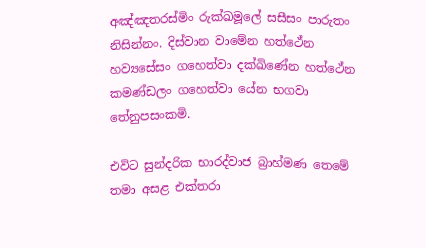අඤ්ඤතරස්මිං රුක්ඛමූලේ සසීසං පාරුතං නිසින්නං. දිස්වාන වාමේන හත්ථේන හව්‍යසේසං ගහෙත්වා දක්ඛිණේන හත්ථේන කමණ්ඩලං ගහෙත්වා යේන භගවා තේනුපසංකමි.

එවිට සුන්දරික භාරද්වාජ බ්‍රාහ්මණ තෙමේ තමා අසළ එක්තරා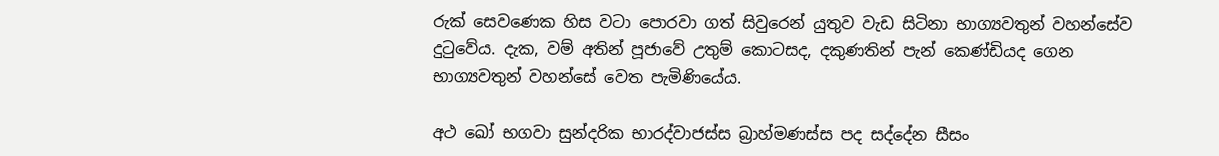රුක් සෙවණෙක හිස වටා පොරවා ගත් සිවුරෙන් යුතුව වැඩ සිටිනා භාග්‍යවතුන් වහන්සේව දුටුවේය. දැක, වම් අතින් පූජාවේ උතුම් කොටසද, දකුණතින් පැන් කෙණ්ඩියද ගෙන භාග්‍යවතුන් වහන්සේ වෙත පැමිණියේය.

අථ ඛෝ භගවා සුන්දරික භාරද්වාජස්ස බ්‍රාහ්මණස්ස පද සද්දේන සීසං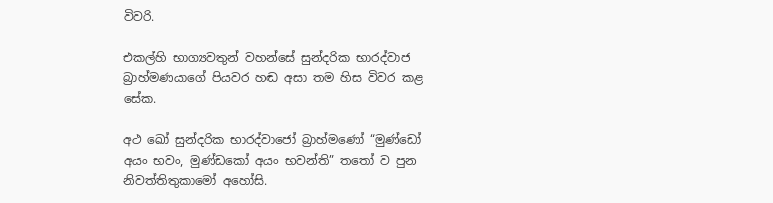විවරි.

එකල්හි භාග්‍යවතුන් වහන්සේ සුන්දරික භාරද්වාජ බ්‍රාහ්මණයාගේ පියවර හඬ අසා තම හිස විවර කළ සේක.

අථ ඛෝ සුන්දරික භාරද්වාජෝ බ්‍රාහ්මණෝ “මුණ්ඩෝ අයං භවං, මුණ්ඩකෝ අයං භවන්ති” තතෝ ව පුන නිවත්තිතුකාමෝ අහෝසි.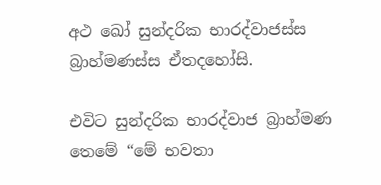අථ ඛෝ සුන්දරික භාරද්වාජස්ස බ්‍රාහ්මණස්ස ඒතදහෝසි.

එවිට සුන්දරික භාරද්වාජ බ්‍රාහ්මණ තෙමේ “මේ භවතා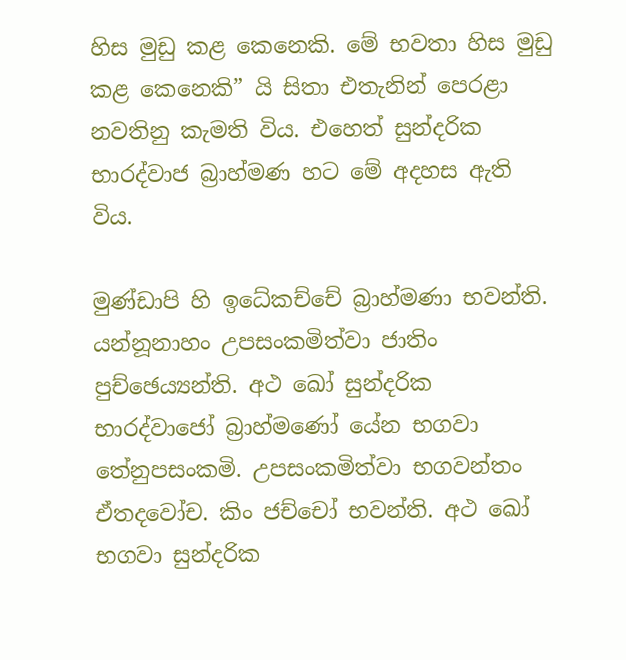හිස මුඩු කළ කෙනෙකි. මේ භවතා හිස මුඩු කළ කෙනෙකි” යි සිතා එතැනින් පෙරළා නවතිනු කැමති විය. එහෙත් සුන්දරික භාරද්වාජ බ්‍රාහ්මණ හට මේ අදහස ඇති විය.

මුණ්ඩාපි හි ඉධේකච්චේ බ්‍රාහ්මණා භවන්ති. යන්නූනාහං උපසංකමිත්වා ජාතිං පුච්ඡෙය්‍යන්ති. අථ ඛෝ සුන්දරික භාරද්වාජෝ බ්‍රාහ්මණෝ යේන භගවා තේනුපසංකමි. උපසංකමිත්වා භගවන්තං ඒතදවෝච. කිං ජච්චෝ භවන්ති. අථ ඛෝ භගවා සුන්දරික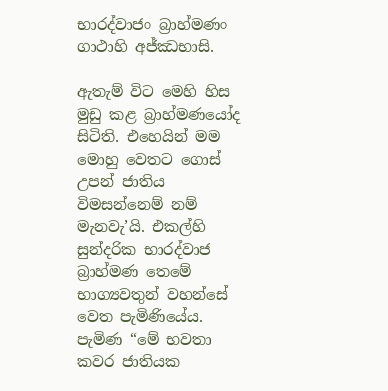භාරද්වාජං බ්‍රාහ්මණං ගාථාහි අජ්ඣභාසි.

ඇතැම් විට මෙහි හිස මුඩු කළ බ්‍රාහ්මණයෝද සිටිති. එහෙයින් මම මොහු වෙතට ගොස් උපන් ජාතිය විමසන්නෙම් නම් මැනවැ’යි. එකල්හි සුන්දරික භාරද්වාජ බ්‍රාහ්මණ තෙමේ භාග්‍යවතුන් වහන්සේ වෙත පැමිණියේය. පැමිණ “මේ භවතා කවර ජාතියක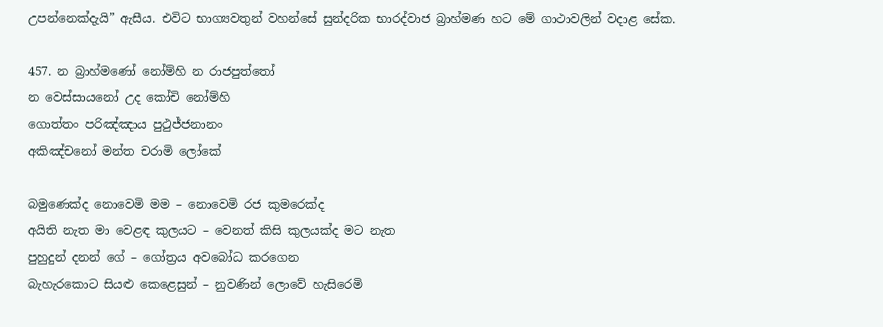උපන්නෙක්දැයි” ඇසීය. එවිට භාග්‍යවතුන් වහන්සේ සුන්දරික භාරද්වාජ බ්‍රාහ්මණ හට මේ ගාථාවලින් වදාළ සේක.

457. න බ්‍රාහ්මණෝ නෝම්හි න රාජපුත්තෝ
න වෙස්සායනෝ උද කෝචි නෝම්හි
ගොත්තං පරිඤ්ඤාය පුථුජ්ජනානං
අකිඤ්චනෝ මන්ත චරාමි ලෝකේ

බමුණෙක්ද නොවෙමි මම – නොවෙමි රජ කුමරෙක්ද
අයිති නැත මා වෙළඳ කුලයට – වෙනත් කිසි කුලයක්ද මට නැත
පුහුදුන් දනන් ගේ – ගෝත්‍රය අවබෝධ කරගෙන
බැහැරකොට සියළු කෙළෙසුන් – නුවණින් ලොවේ හැසිරෙමි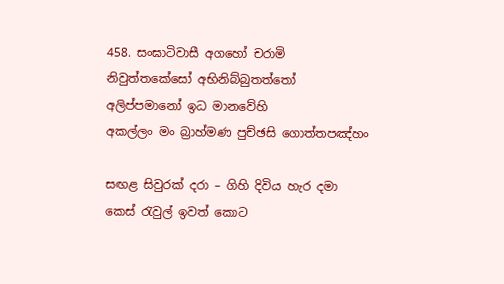458. සංඝාටිවාසී අගහෝ චරාමි
නිවුත්තකේසෝ අභිනිබ්බුතත්තෝ
අලිප්පමානෝ ඉධ මානවේහි
අකල්ලං මං බ්‍රාහ්මණ පුච්ඡසි ගොත්තපඤ්හං

සඟළ සිවුරක් දරා – ගිහි දිවිය හැර දමා
කෙස් රැවුල් ඉවත් කොට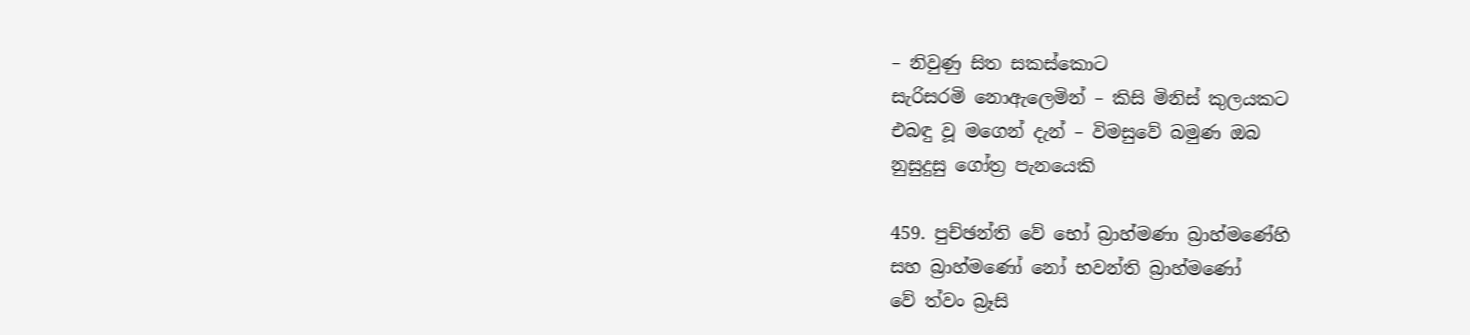– නිවුණු සිත සකස්කොට
සැරිසරමි නොඇලෙමින් – කිසි මිනිස් කුලයකට
එබඳු වූ මගෙන් දැන් – විමසුවේ බමුණ ඔබ
නුසුදුසු ගෝත්‍ර පැනයෙකි

459. පුච්ඡන්ති වේ භෝ බ්‍රාහ්මණා බ්‍රාහ්මණේහි
සහ බ්‍රාහ්මණෝ නෝ භවන්ති බ්‍රාහ්මණෝ
වේ ත්වං බ්‍රෑසි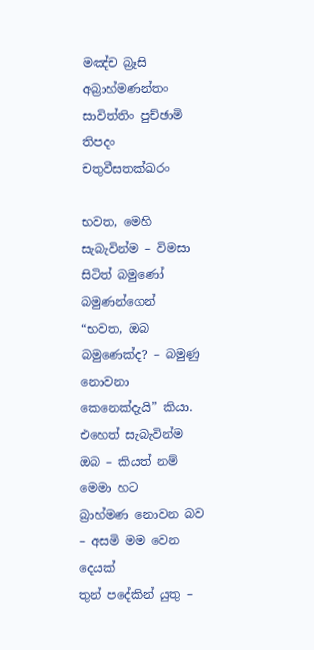මඤ්ච බ්‍රෑසි අබ්‍රාහ්මණන්තං
සාවිත්තිං පුච්ඡාමි තිපදං චතුවීසතක්ඛරං

භවත, මෙහි සැබැවින්ම – විමසා සිටිත් බමුණෝ බමුණන්ගෙන්
“භවත, ඔබ බමුණෙක්ද? – බමුණු නොවනා කෙනෙක්දැයි” කියා.
එහෙත් සැබැවින්ම ඔබ – කියත් නම් මෙමා හට
බ්‍රාහ්මණ නොවන බව – අසමි මම වෙන දෙයක්
තුන් පදේකින් යුතු –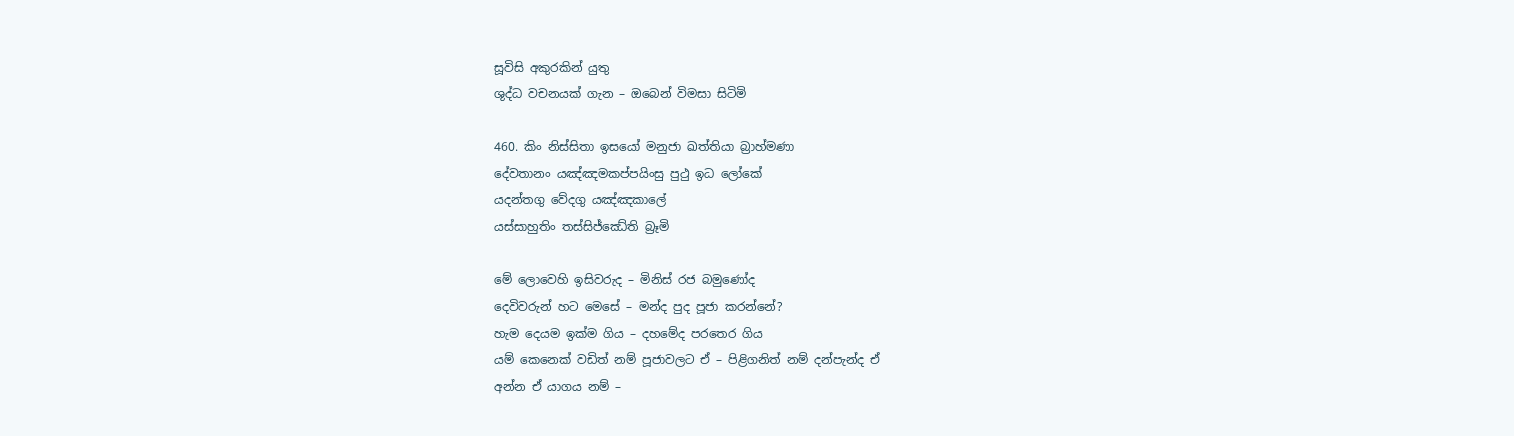සූවිසි අකුරකින් යුතු
ශුද්ධ වචනයක් ගැන – ඔබෙන් විමසා සිටිමි

460. කිං නිස්සිතා ඉසයෝ මනුජා ඛත්තියා බ්‍රාහ්මණා
දේවතානං යඤ්ඤමකප්පයිංසු පුථු ඉධ ලෝකේ
යදන්තගු වේදගු යඤ්ඤකාලේ
යස්සාහුතිං තස්සිජ්ඣේති බ්‍රෑමි

මේ ලොවෙහි ඉසිවරුද – මිනිස් රජ බමුණෝද
දෙවිවරුන් හට මෙසේ – මන්ද පුද පූජා කරන්නේ?
හැම දෙයම ඉක්ම ගිය – දහමේද පරතෙර ගිය
යම් කෙනෙක් වඩිත් නම් පූජාවලට ඒ – පිළිගනිත් නම් දන්පැන්ද ඒ
අන්න ඒ යාගය නම් –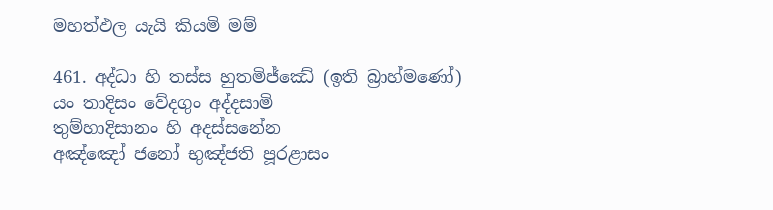මහත්ඵල යැයි කියමි මම්

461. අද්ධා හි තස්ස හුතමිජ්ඣේ (ඉති බ්‍රාහ්මණෝ)
යං තාදිසං වේදගුං අද්දසාමි
තුම්හාදිසානං හි අදස්සනේන
අඤ්ඤෝ ජනෝ භුඤ්ජති පූරළාසං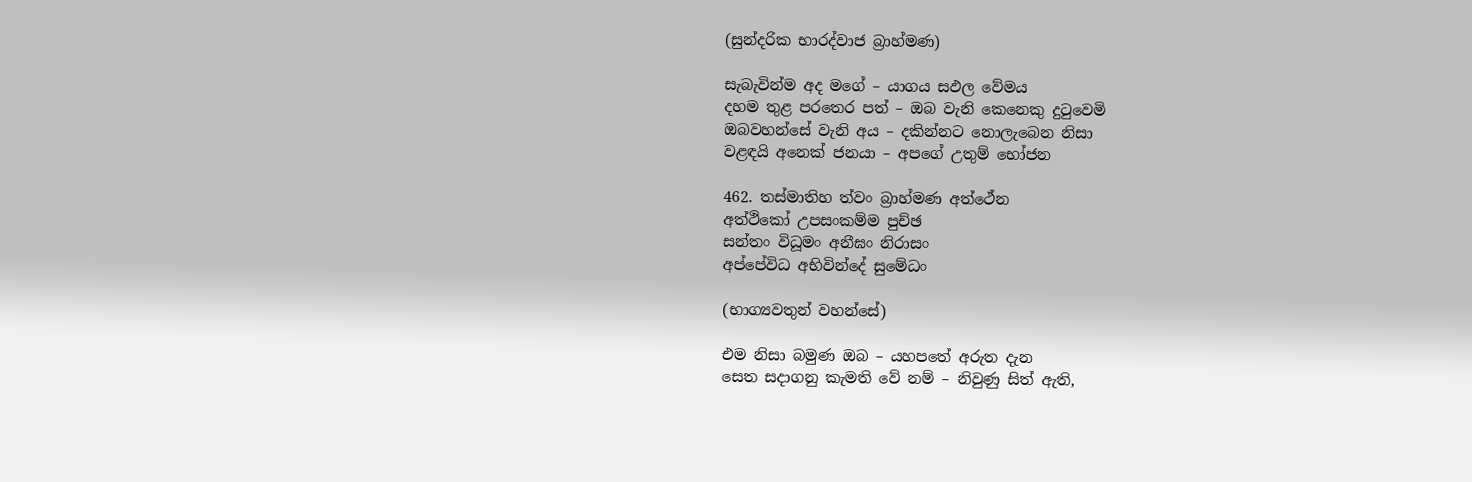(සුන්දරික භාරද්වාජ බ්‍රාහ්මණ)

සැබැවින්ම අද මගේ – යාගය සඵල වේමය
දහම තුළ පරතෙර පත් – ඔබ වැනි කෙනෙකු දුටුවෙමි
ඔබවහන්සේ වැනි අය – දකින්නට නොලැබෙන නිසා
වළඳයි අනෙක් ජනයා – අපගේ උතුම් භෝජන

462. තස්මාතිහ ත්වං බ්‍රාහ්මණ අත්ථේන
අත්ථිකෝ උපසංකම්ම පුච්ඡ
සන්තං විධූමං අනීඝං නිරාසං
අප්පේවිධ අභිවින්දේ සුමේධං

(භාග්‍යවතුන් වහන්සේ)

එම නිසා බමුණ ඔබ – යහපතේ අරුත දැන
සෙත සදාගනු කැමති වේ නම් – නිවුණු සිත් ඇති,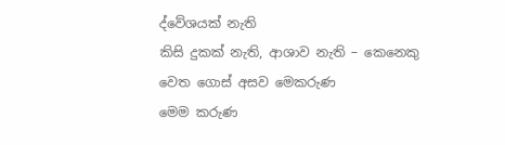ද්වේශයක් නැති
කිසි දුකක් නැති, ආශාව නැති – කෙනෙකු වෙත ගොස් අසව මෙකරුණ
මෙම කරුණ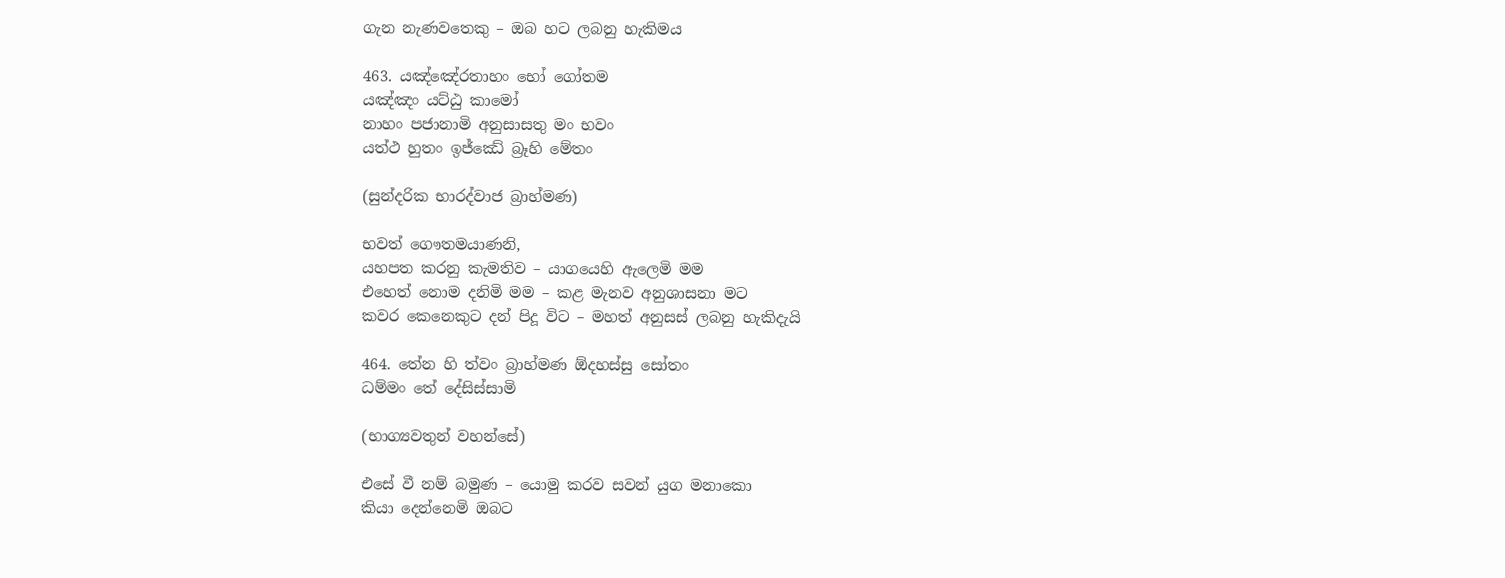ගැන නැණවතෙකු – ඔබ හට ලබනු හැකිමය

463. යඤ්ඤේරතාහං භෝ ගෝතම
යඤ්ඤං යට්ඨු කාමෝ
නාහං පජානාමි අනුසාසතු මං භවං
යත්ථ හුතං ඉජ්ඣේ බ්‍රෑහි මේතං

(සුන්දරික භාරද්වාජ බ්‍රාහ්මණ)

භවත් ගෞතමයාණනි,
යහපත කරනු කැමතිව – යාගයෙහි ඇලෙමි මම
එහෙත් නොම දනිමි මම – කළ මැනව අනුශාසනා මට
කවර කෙනෙකුට දන් පිදූ විට – මහත් අනුසස් ලබනු හැකිදැයි

464. තේන හි ත්වං බ්‍රාහ්මණ ඕදහස්සු සෝතං
ධම්මං තේ දේසිස්සාමි

(භාග්‍යවතුන් වහන්සේ)

එසේ වී නම් බමුණ – යොමු කරව සවන් යුග මනාකො
කියා දෙන්නෙමි ඔබට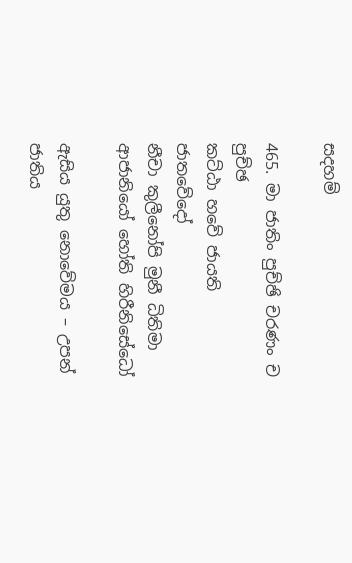සදහම්

465. මා ජාතිං පුච්ඡි චරණං ච පුච්ඡ
කට්ඨා හවේ ජායති ජාතවේදෝ
නීචා කුලීනෝපි මුනී ධිතිමා
ආජානියෝ හෝති හිරීනිසේධෝ

ඇසිය යුතු නොවේමය – උපන් ජාතිය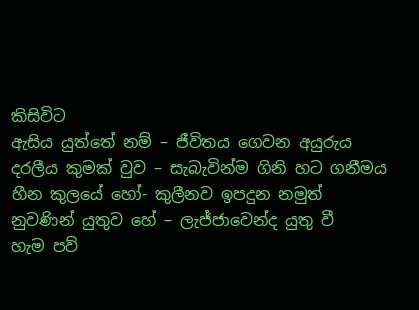කිසිවිට
ඇසිය යුත්තේ නම් – ජීවිතය ගෙවන අයුරුය
දරලීය කුමක් වුව – සැබැවින්ම ගිනි හට ගනීමය
හීන කුලයේ හෝ- කුලීනව ඉපදුන නමුත්
නුවණින් යුතුව හේ – ලැජ්ජාවෙන්ද යුතු වී
හැම පව්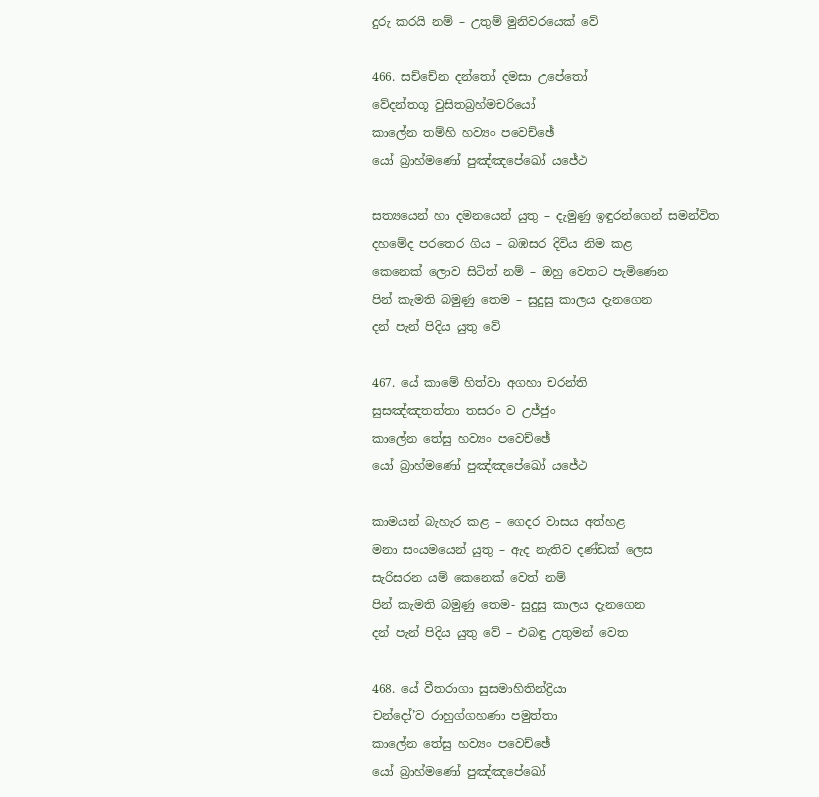දුරු කරයි නම් – උතුම් මුනිවරයෙක් වේ

466. සච්චේන දන්තෝ දමසා උපේතෝ
වේදන්තගූ වුසිතබ්‍රහ්මචරියෝ
කාලේන තම්හි හව්‍යං පවෙච්ඡේ
යෝ බ්‍රාහ්මණෝ පුඤ්ඤපේඛෝ යජේථ

සත්‍යයෙන් හා දමනයෙන් යුතු – දැමුණු ඉඳුරන්ගෙන් සමන්විත
දහමේද පරතෙර ගිය – බඹසර දිවිය නිම කළ
කෙනෙක් ලොව සිටිත් නම් – ඔහු වෙතට පැමිණෙන
පින් කැමති බමුණු තෙම – සුදුසු කාලය දැනගෙන
දන් පැන් පිදිය යුතු වේ

467. යේ කාමේ හිත්වා අගහා චරන්ති
සුසඤ්ඤතත්තා තසරං ව උජ්ජුං
කාලේන තේසු හව්‍යං පවෙච්ඡේ
යෝ බ්‍රාහ්මණෝ පුඤ්ඤපේඛෝ යජේථ

කාමයන් බැහැර කළ – ගෙදර වාසය අත්හළ
මනා සංයමයෙන් යුතු – ඇද නැතිව දණ්ඩක් ලෙස
සැරිසරන යම් කෙනෙක් වෙත් නම්
පින් කැමති බමුණු තෙම- සුදුසු කාලය දැනගෙන
දන් පැන් පිදිය යුතු වේ – එබඳු උතුමන් වෙත

468. යේ වීතරාගා සුසමාහිතින්ද්‍රියා
චන්දෝ’ව රාහුග්ගහණා පමුත්තා
කාලේන තේසු හව්‍යං පවෙච්ඡේ
යෝ බ්‍රාහ්මණෝ පුඤ්ඤපේඛෝ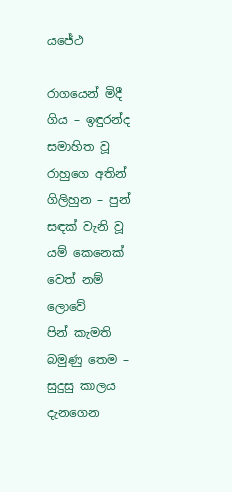යජේථ

රාගයෙන් මිදී ගිය – ඉඳුරන්ද සමාහිත වූ
රාහුගෙ අතින් ගිලිහුන – පුන් සඳක් වැනි වූ
යම් කෙනෙක් වෙත් නම් ලොවේ
පින් කැමති බමුණු තෙම – සුදුසු කාලය දැනගෙන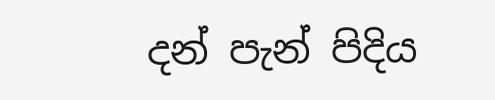දන් පැන් පිදිය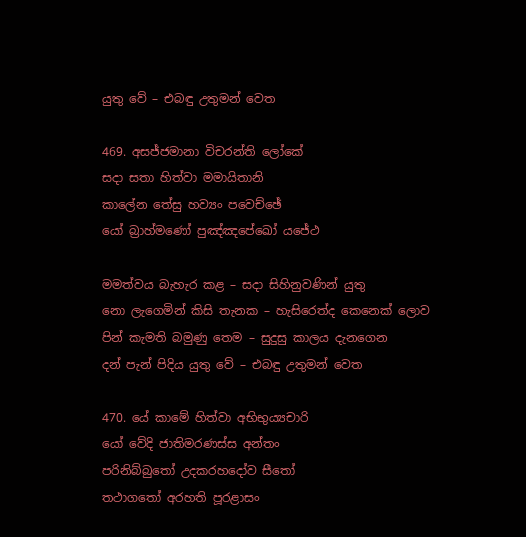යුතු වේ – එබඳු උතුමන් වෙත

469. අසජ්ජමානා විචරන්ති ලෝකේ
සදා සතා හිත්වා මමායිතානි
කාලේන තේසු හව්‍යං පවෙච්ඡේ
යෝ බ්‍රාහ්මණෝ පුඤ්ඤපේඛෝ යජේථ

මමත්වය බැහැර කළ – සදා සිහිනුවණින් යුතු
නො ලැගෙමින් කිසි තැනක – හැසිරෙත්ද කෙනෙක් ලොව
පින් කැමති බමුණු තෙම – සුදුසු කාලය දැනගෙන
දන් පැන් පිදිය යුතු වේ – එබඳු උතුමන් වෙත

470. යේ කාමේ හිත්වා අභිභුය්‍යචාරි
යෝ වේදි ජාතිමරණස්ස අන්තං
පරිනිබ්බුතෝ උදකරහදෝව සීතෝ
තථාගතෝ අරහති පූරළාසං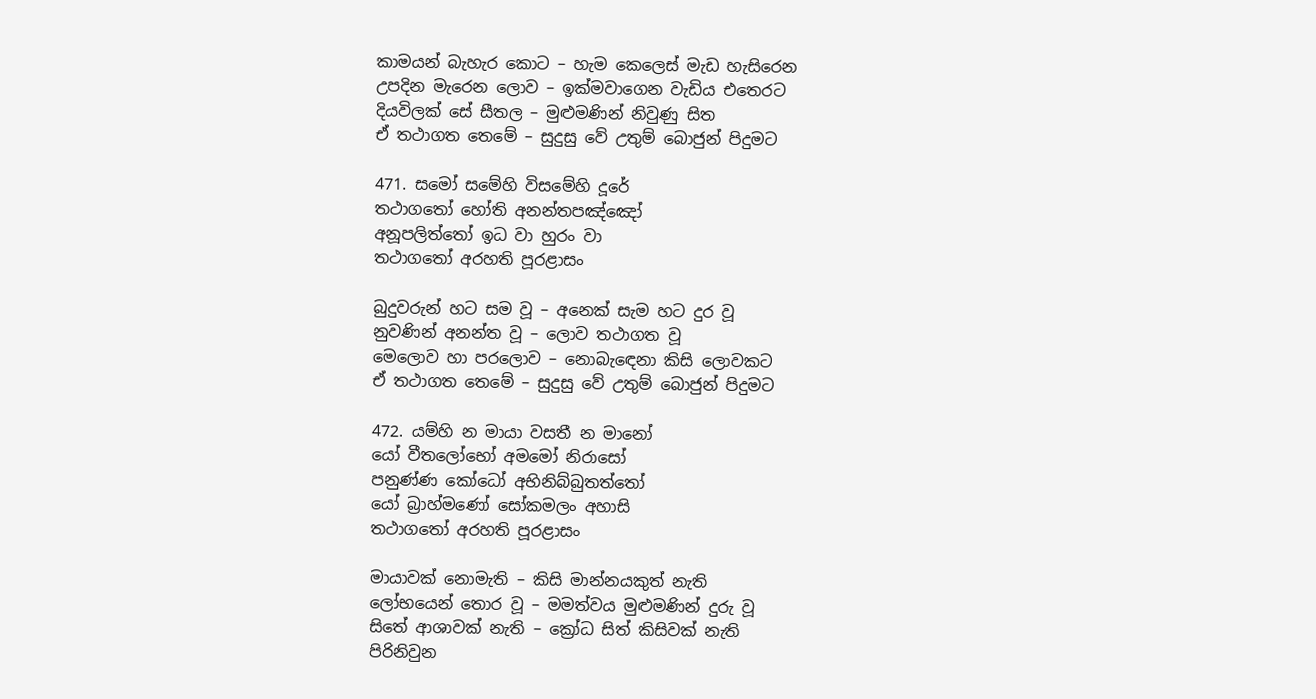කාමයන් බැහැර කොට – හැම කෙලෙස් මැඩ හැසිරෙන
උපදින මැරෙන ලොව – ඉක්මවාගෙන වැඩිය එතෙරට
දියවිලක් සේ සීතල – මුළුමණින් නිවුණු සිත
ඒ තථාගත තෙමේ – සුදුසු වේ උතුම් බොජුන් පිදුමට

471. සමෝ සමේහි විසමේහි දූරේ
තථාගතෝ හෝති අනන්තපඤ්ඤෝ
අනූපලිත්තෝ ඉධ වා හුරං වා
තථාගතෝ අරහති පූරළාසං

බුදුවරුන් හට සම වූ – අනෙක් සැම හට දුර වූ
නුවණින් අනන්ත වූ – ලොව තථාගත වූ
මෙලොව හා පරලොව – නොබැඳෙනා කිසි ලොවකට
ඒ තථාගත තෙමේ – සුදුසු වේ උතුම් බොජුන් පිදුමට

472. යම්හි න මායා වසතී න මානෝ
යෝ වීතලෝභෝ අමමෝ නිරාසෝ
පනුණ්ණ කෝධෝ අභිනිබ්බුතත්තෝ
යෝ බ්‍රාහ්මණෝ සෝකමලං අහාසි
තථාගතෝ අරහති පූරළාසං

මායාවක් නොමැති – කිසි මාන්නයකුත් නැති
ලෝභයෙන් තොර වූ – මමත්වය මුළුමණින් දුරු වූ
සිතේ ආශාවක් නැති – ක්‍රෝධ සිත් කිසිවක් නැති
පිරිනිවුන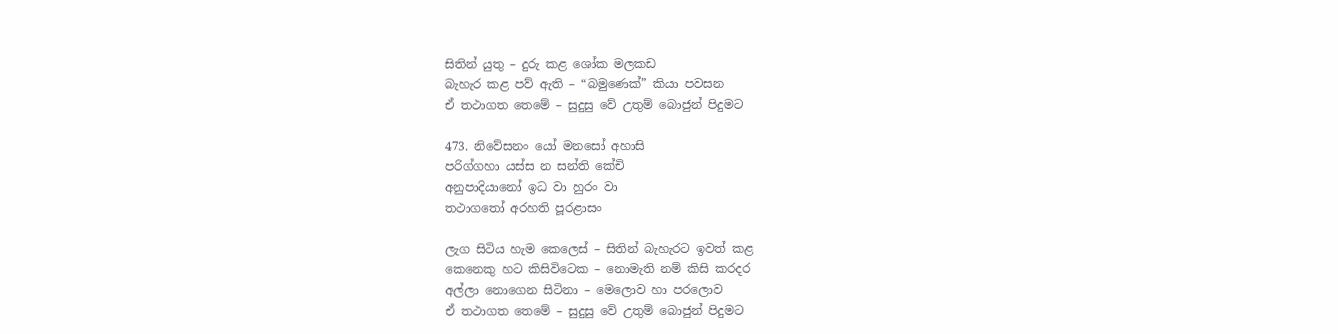සිතින් යුතු – දුරු කළ ශෝක මලකඩ
බැහැර කළ පව් ඇති – “බමුණෙක්” කියා පවසන
ඒ තථාගත තෙමේ – සුදුසු වේ උතුම් බොජුන් පිදුමට

473. නිවේසනං යෝ මනසෝ අහාසි
පරිග්ගහා යස්ස න සන්ති කේචි
අනුපාදියානෝ ඉධ වා හුරං වා
තථාගතෝ අරහති පූරළාසං

ලැග සිටිය හැම කෙලෙස් – සිතින් බැහැරට ඉවත් කළ
කෙනෙකු හට කිසිවිටෙක – නොමැති නම් කිසි කරදර
අල්ලා නොගෙන සිටිනා – මෙලොව හා පරලොව
ඒ තථාගත තෙමේ – සුදුසු වේ උතුම් බොජුන් පිදුමට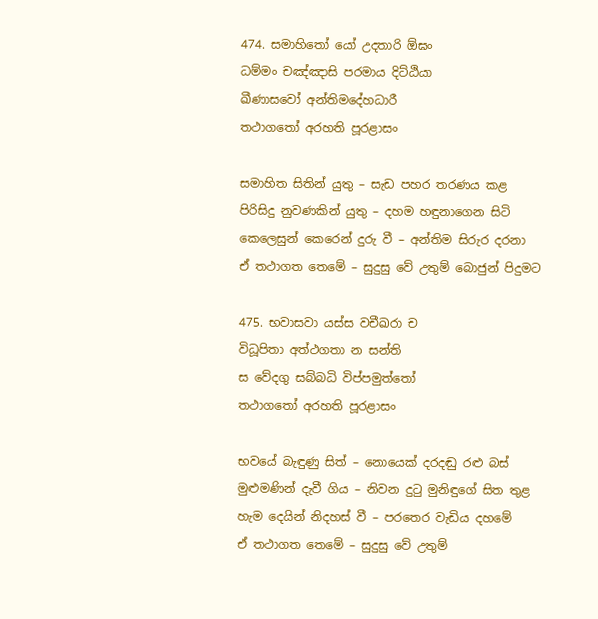474. සමාහිතෝ යෝ උදතාරි ඕඝං
ධම්මං චඤ්ඤාසි පරමාය දිට්ඨියා
ඛීණාසවෝ අන්තිමදේහධාරී
තථාගතෝ අරහති පූරළාසං

සමාහිත සිතින් යුතු – සැඩ පහර තරණය කළ
පිරිසිදු නුවණකින් යුතු – දහම හඳුනාගෙන සිටි
කෙලෙසුන් කෙරෙන් දුරු වී – අන්තිම සිරුර දරනා
ඒ තථාගත තෙමේ – සුදුසු වේ උතුම් බොජුන් පිදුමට

475. භවාසවා යස්ස වචීඛරා ච
විධූපිතා අත්ථගතා න සන්ති
ස වේදගු සබ්බධි විප්පමුත්තෝ
තථාගතෝ අරහති පූරළාසං

භවයේ බැඳුණු සිත් – නොයෙක් දරදඬු රළු බස්
මුළුමණින් දැවී ගිය – නිවන දුටු මුනිඳුගේ සිත තුළ
හැම දෙයින් නිදහස් වී – පරතෙර වැඩිය දහමේ
ඒ තථාගත තෙමේ – සුදුසු වේ උතුම්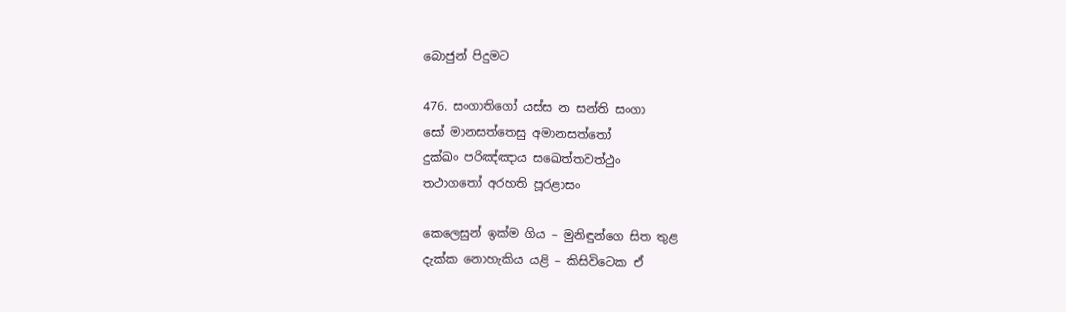බොජුන් පිදුමට

476. සංගාතිගෝ යස්ස න සන්ති සංගා
සෝ මානසත්තෙසු අමානසත්තෝ
දුක්ඛං පරිඤ්ඤාය සඛෙත්තවත්ථුං
තථාගතෝ අරහති පූරළාසං

කෙලෙසුන් ඉක්ම ගිය – මුනිඳුන්ගෙ සිත තුළ
දැක්ක නොහැකිය යළි – කිසිවිටෙක ඒ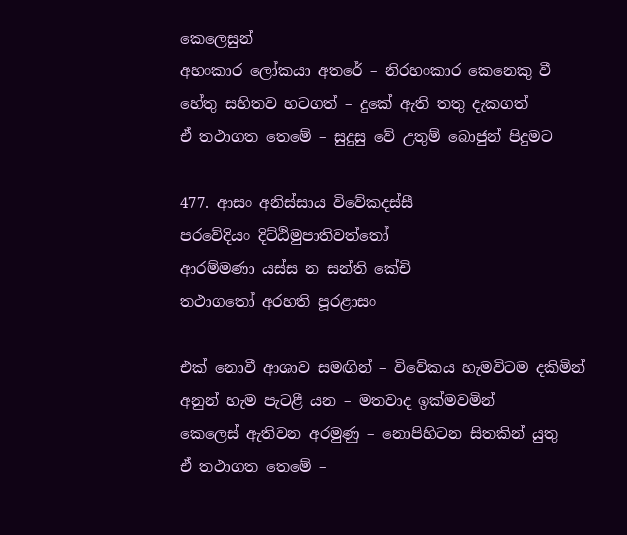කෙලෙසුන්
අහංකාර ලෝකයා අතරේ – නිරහංකාර කෙනෙකු වී
හේතු සහිතව හටගත් – දුකේ ඇති තතු දැකගත්
ඒ තථාගත තෙමේ – සුදුසු වේ උතුම් බොජුන් පිදුමට

477. ආසං අනිස්සාය විවේකදස්සී
පරවේදියං දිට්ඨිමුපාතිවත්තෝ
ආරම්මණා යස්ස න සන්ති කේචි
තථාගතෝ අරහති පූරළාසං

එක් නොවී ආශාව සමඟින් – විවේකය හැමවිටම දකිමින්
අනුන් හැම පැටළී යන – මතවාද ඉක්මවමින්
කෙලෙස් ඇතිවන අරමුණු – නොපිහිටන සිතකින් යුතු
ඒ තථාගත තෙමේ –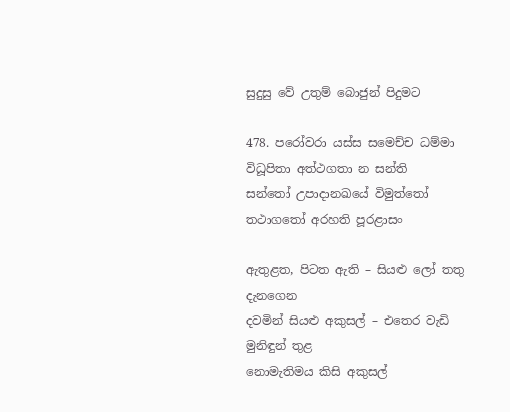සුදුසු වේ උතුම් බොජුන් පිදුමට

478. පරෝවරා යස්ස සමෙච්ච ධම්මා
විධූපිතා අත්ථගතා න සන්ති
සන්තෝ උපාදානඛයේ විමුත්තෝ
තථාගතෝ අරහති පූරළාසං

ඇතුළත, පිටත ඇති – සියළු ලෝ තතු දැනගෙන
දවමින් සියළු අකුසල් – එතෙර වැඩි මුනිඳුන් තුළ
නොමැතිමය කිසි අකුසල්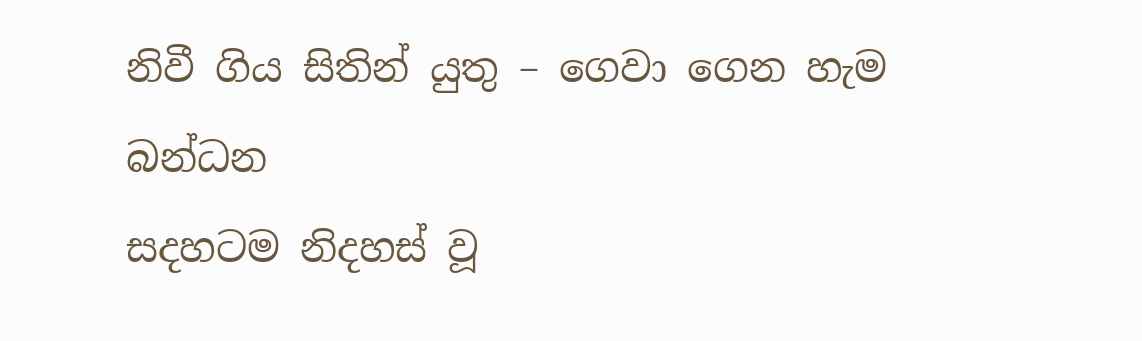නිවී ගිය සිතින් යුතු – ගෙවා ගෙන හැම බන්ධන
සදහටම නිදහස් වූ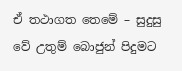ඒ තථාගත තෙමේ – සුදුසු වේ උතුම් බොජුන් පිදුමට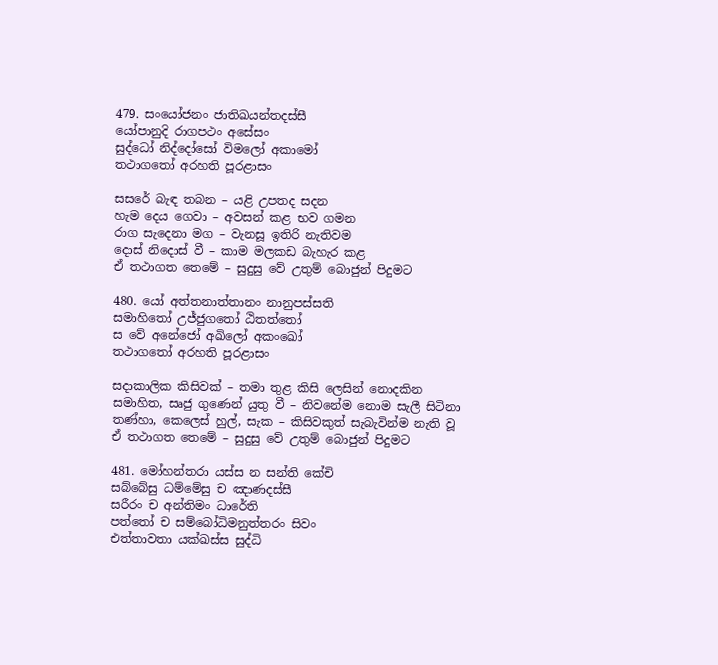479. සංයෝජනං ජාතිඛයන්තදස්සී
යෝපානුදි රාගපථං අසේසං
සුද්ධෝ නිද්දෝසෝ විමලෝ අකාමෝ
තථාගතෝ අරහති පූරළාසං

සසරේ බැඳ තබන – යළි උපතද සදන
හැම දෙය ගෙවා – අවසන් කළ භව ගමන
රාග සැදෙනා මග – වැනසූ ඉතිරි නැතිවම
දොස් නිදොස් වී – කාම මලකඩ බැහැර කළ
ඒ තථාගත තෙමේ – සුදුසු වේ උතුම් බොජුන් පිදුමට

480. යෝ අත්තනාත්තානං නානුපස්සති
සමාහිතෝ උජ්ජුගතෝ ඨිතත්තෝ
ස වේ අනේජෝ අඛිලෝ අකංඛෝ
තථාගතෝ අරහති පූරළාසං

සදාකාලික කිසිවක් – තමා තුළ කිසි ලෙසින් නොදකින
සමාහිත, සෘජු ගුණෙන් යුතු වී – නිවනේම නොම සැලී සිටිනා
තණ්හා, කෙලෙස් හුල්, සැක – කිසිවකුත් සැබැවින්ම නැති වූ
ඒ තථාගත තෙමේ – සුදුසු වේ උතුම් බොජුන් පිදුමට

481. මෝහන්තරා යස්ස න සන්ති කේචි
සබ්බේසු ධම්මේසු ච ඤාණදස්සී
සරීරං ච අන්තිමං ධාරේති
පත්තෝ ච සම්බෝධිමනුත්තරං සිවං
එත්තාවතා යක්ඛස්ස සුද්ධි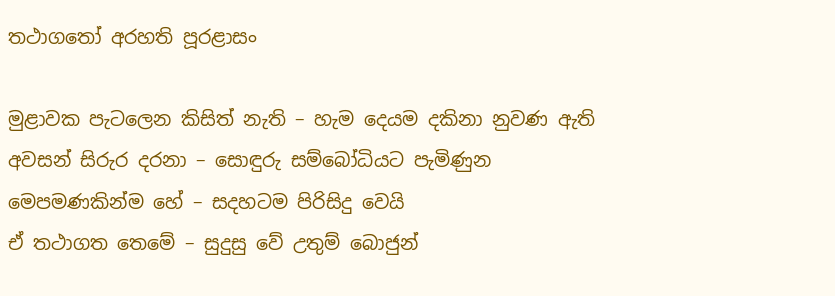තථාගතෝ අරහති පූරළාසං

මුළාවක පැටලෙන කිසිත් නැති – හැම දෙයම දකිනා නුවණ ඇති
අවසන් සිරුර දරනා – සොඳුරු සම්බෝධියට පැමිණුන
මෙපමණකින්ම හේ – සදහටම පිරිසිදු වෙයි
ඒ තථාගත තෙමේ – සුදුසු වේ උතුම් බොජුන්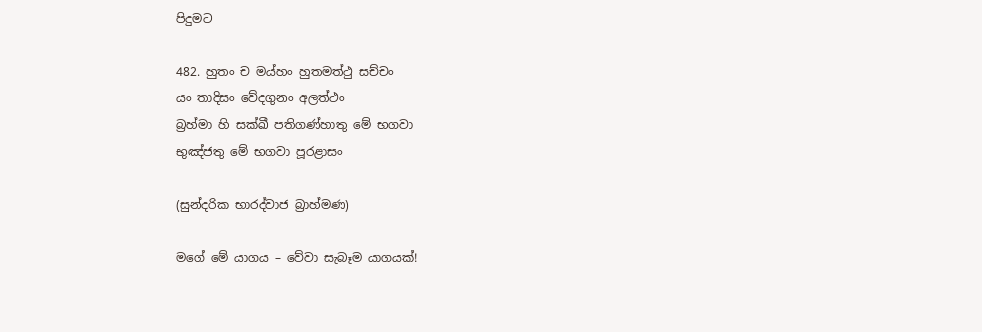පිදුමට

482. හුතං ච මය්හං හුතමත්ථු සච්චං
යං තාදිසං වේදගුනං අලත්ථං
බ්‍රහ්මා හි සක්ඛී පතිගණ්හාතු මේ භගවා
භුඤ්ජතු මේ භගවා පූරළාසං

(සුන්දරික භාරද්වාජ බ්‍රාහ්මණ)

මගේ මේ යාගය – වේවා සැබෑම යාගයක්!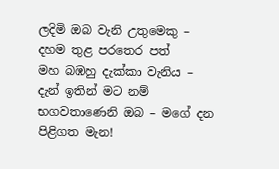ලදිමි ඔබ වැනි උතුමෙකු – දහම තුළ පරතෙර පත්
මහ බඹහු දැක්කා වැනිය – දැන් ඉතින් මට නම්
භගවතාණෙනි ඔබ – මගේ දන පිළිගත මැන!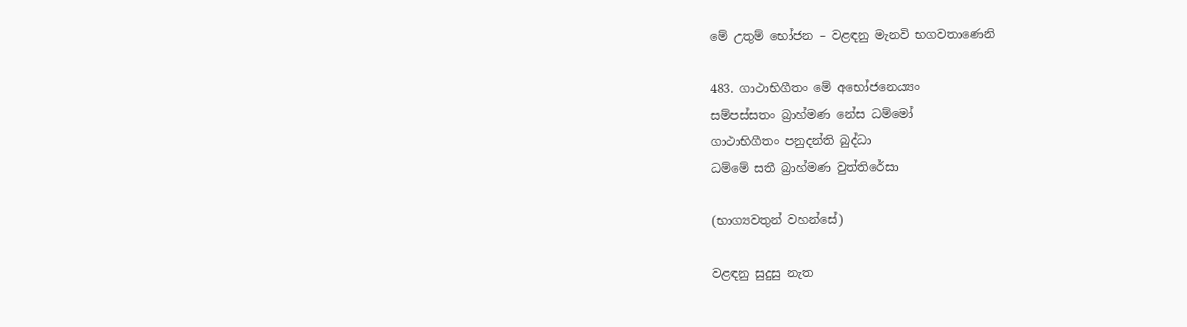මේ උතුම් භෝජන – වළඳනු මැනවි භගවතාණෙනි

483. ගාථාභිගීතං මේ අභෝජනෙය්‍යං
සම්පස්සතං බ්‍රාහ්මණ නේස ධම්මෝ
ගාථාභිගීතං පනුදන්ති බුද්ධා
ධම්මේ සතී බ්‍රාහ්මණ වුත්තිරේසා

(භාග්‍යවතුන් වහන්සේ)

වළඳනු සුදුසු නැත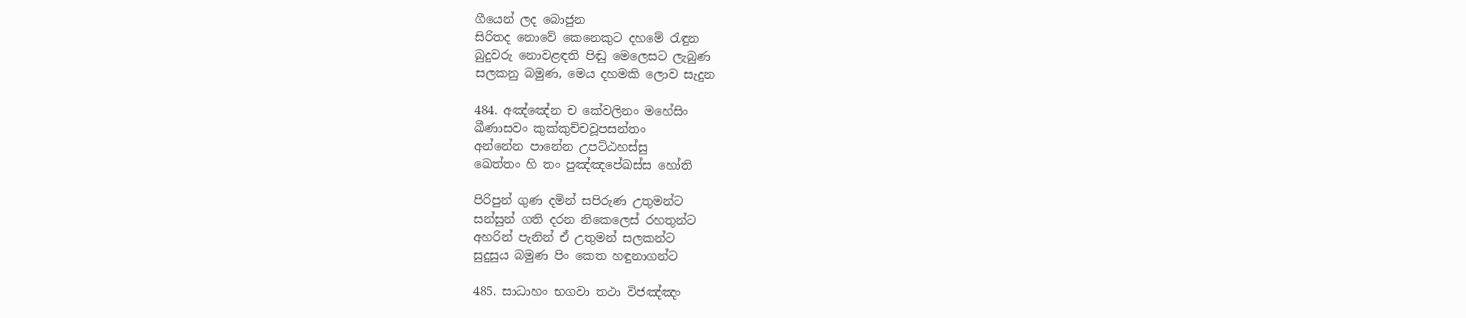ගීයෙන් ලද බොජුන
සිරිතද නොවේ කෙනෙකුට දහමේ රැඳුන
බුදුවරු නොවළඳති පිඬු මෙලෙසට ලැබුණ
සලකනු බමුණ, මෙය දහමකි ලොව සැදුන

484. අඤ්ඤේන ච කේවලිනං මහේසිං
ඛීණාසවං කුක්කුච්චවූපසන්තං
අන්නේන පානේන උපට්ඨහස්සු
ඛෙත්තං හි තං පුඤ්ඤපේඛස්ස හෝති

පිරිපුන් ගුණ දමින් සපිරුණ උතුමන්ට
සන්සුන් ගති දරන නිකෙලෙස් රහතුන්ට
අහරින් පැනින් ඒ උතුමන් සලකන්ට
සුදුසුය බමුණ පිං කෙත හඳුනාගන්ට

485. සාධාහං භගවා තථා විජඤ්ඤං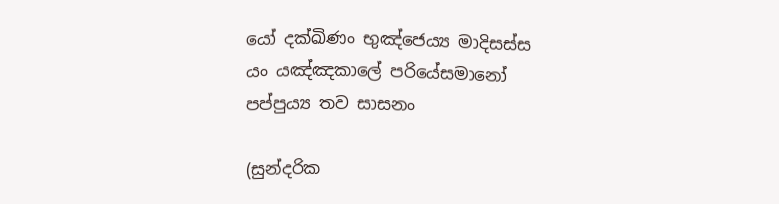යෝ දක්ඛිණං භුඤ්ජෙය්‍ය මාදිසස්ස
යං යඤ්ඤකාලේ පරියේසමානෝ
පප්පුය්‍ය තව සාසනං

(සුන්දරික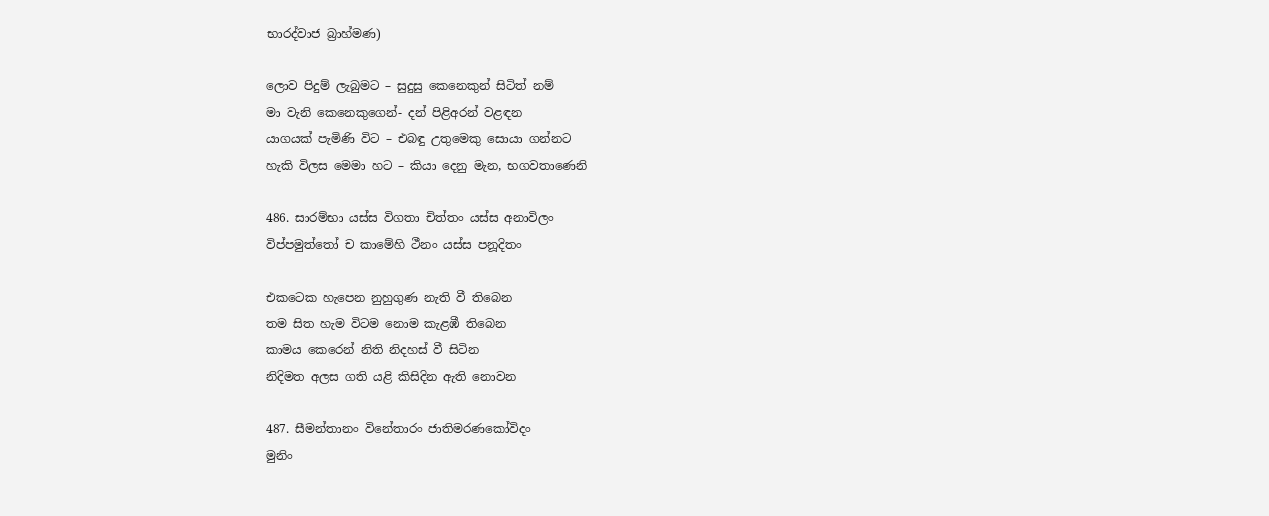භාරද්වාජ බ්‍රාහ්මණ)

ලොව පිදුම් ලැබුමට – සුදුසු කෙනෙකුන් සිටිත් නම්
මා වැනි කෙනෙකුගෙන්- දන් පිළිඅරන් වළඳන
යාගයක් පැමිණි විට – එබඳු උතුමෙකු සොයා ගන්නට
හැකි විලස මෙමා හට – කියා දෙනු මැන, භගවතාණෙනි

486. සාරම්භා යස්ස විගතා චිත්තං යස්ස අනාවිලං
විප්පමුත්තෝ ච කාමේහි ථීනං යස්ස පනූදිතං

එකටෙක හැපෙන නුහුගුණ නැති වී තිබෙන
තම සිත හැම විටම නොම කැළඹී තිබෙන
කාමය කෙරෙන් නිති නිදහස් වී සිටින
නිදිමත අලස ගති යළි කිසිදින ඇති නොවන

487. සීමන්තානං විනේතාරං ජාතිමරණකෝවිදං
මුනිං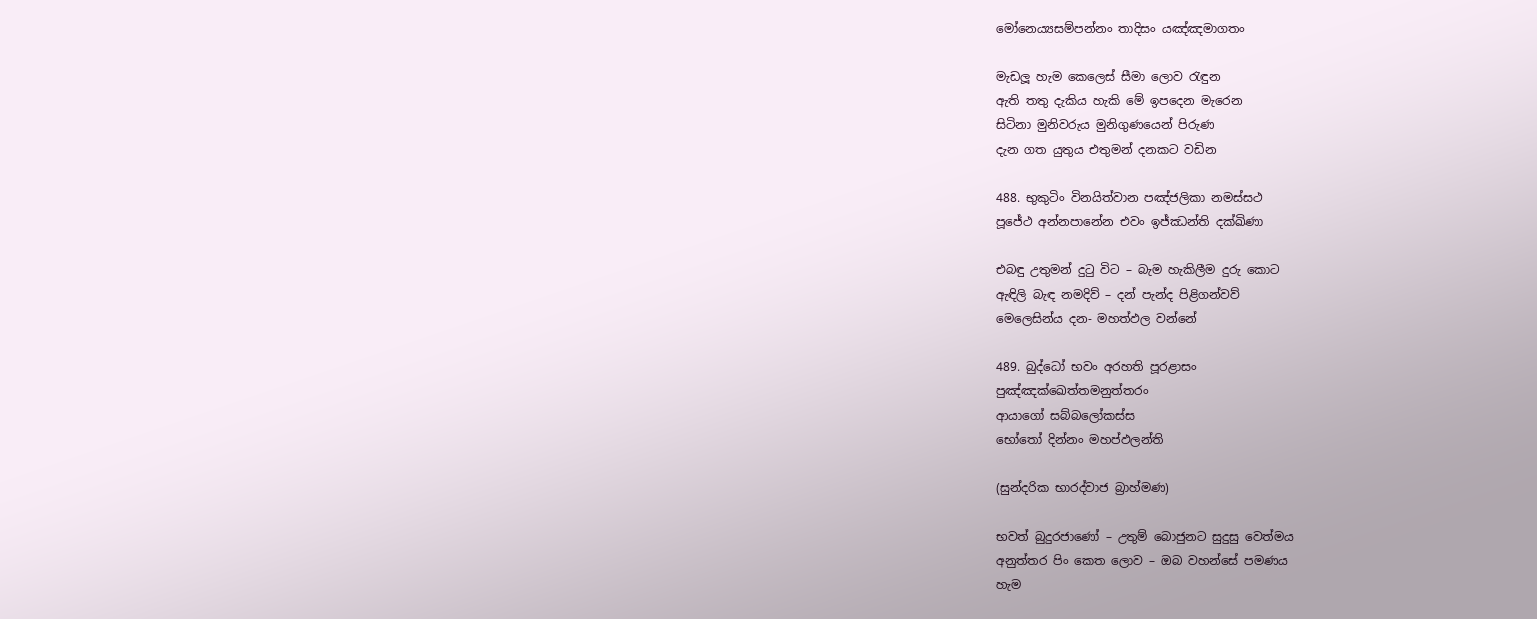මෝනෙය්‍යසම්පන්නං තාදිසං යඤ්ඤමාගතං

මැඩලූ හැම කෙලෙස් සීමා ලොව රැඳුන
ඇති තතු දැකිය හැකි මේ ඉපදෙන මැරෙන
සිටිනා මුනිවරුය මුනිගුණයෙන් පිරුණ
දැන ගත යුතුය එතුමන් දනකට වඩින

488. භුකුටිං විනයිත්වාන පඤ්ජලිකා නමස්සථ
පූජේථ අන්නපානේන එවං ඉජ්ඣන්ති දක්ඛිණා

එබඳු උතුමන් දුටු විට – බැම හැකිලීම දුරු කොට
ඇඳිලි බැඳ නමදිව් – දන් පැන්ද පිළිගන්වව්
මෙලෙසින්ය දන- මහත්ඵල වන්නේ

489. බුද්ධෝ භවං අරහති පූරළාසං
පුඤ්ඤක්ඛෙත්තමනුත්තරං
ආයාගෝ සබ්බලෝකස්ස
භෝතෝ දින්නං මහප්ඵලන්ති

(සුන්දරික භාරද්වාජ බ්‍රාහ්මණ)

භවත් බුදුරජාණෝ – උතුම් බොජුනට සුදුසු වෙත්මය
අනුත්තර පිං කෙත ලොව – ඔබ වහන්සේ පමණය
හැම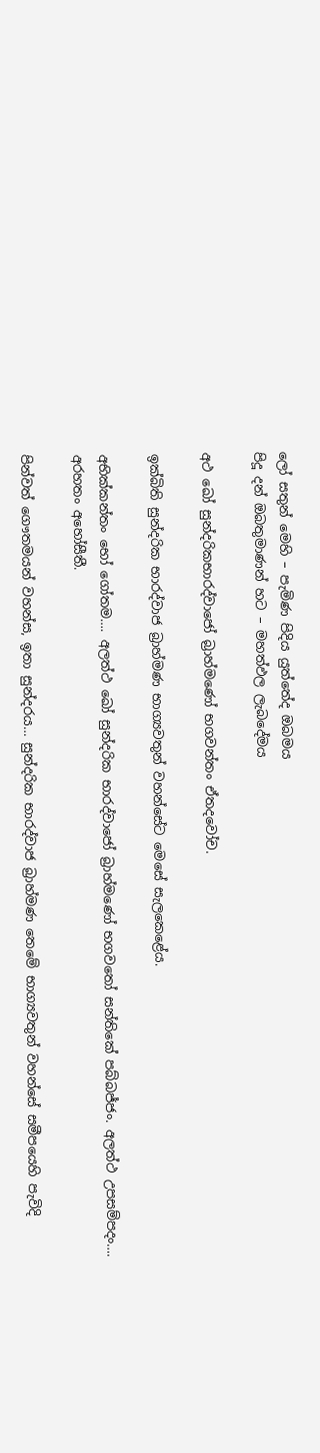ලෝ සතුන් මෙහි – පැමිණ පිදිය යුත්තේද ඔබමය
පිදූ දන් ඔබතුමාණන් හට – මහත්ඵල ලැබදේමය

අථ ඛෝ සුන්දරිකභාරද්වාජෝ බ්‍රාහ්මණෝ භගවන්තං ඒතදවෝච.

ඉක්බිති සුන්දරික භාරද්වාජ බ්‍රාහ්මණ භාග්‍යවතුන් වහන්සේට මෙසේ සැලකෙළේය.

අභික්කන්තං භෝ ගෝතම…. අලත්ථ ඛෝ සුන්දරික භාරද්වාජෝ බ්‍රාහ්මණෝ භගවතෝ සන්තිකේ පබ්බජ්ජං. අලත්ථ උපසම්පදං…. අරහතං අහෝසීතී.

පින්වත් ගෞතමයන් වහන්ස, ඉතා සුන්දරය… සුන්දරික භාරද්වාජ බ්‍රාහ්මණ තෙමේ භාග්‍යවතුන් වහන්සේ සමීපයෙහි පැවිදි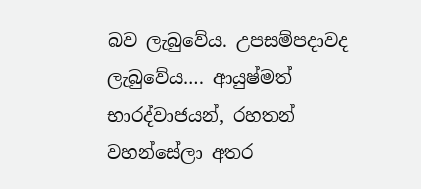බව ලැබුවේය. උපසම්පදාවද ලැබුවේය…. ආයුෂ්මත් භාරද්වාජයන්, රහතන් වහන්සේලා අතර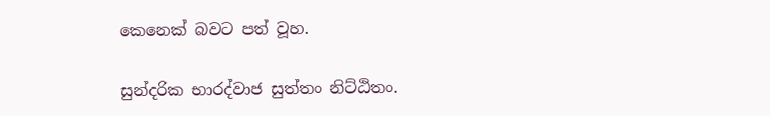කෙනෙක් බවට පත් වූහ.

සුන්දරික භාරද්වාජ සුත්තං නිට්ඨිතං.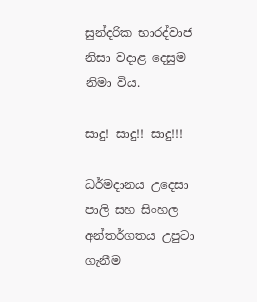සුන්දරික භාරද්වාජ නිසා වදාළ දෙසුම නිමා විය.

සාදු! සාදු!! සාදු!!!

ධර්මදානය උදෙසා පාලි සහ සිංහල අන්තර්ගතය උපුටා ගැනීම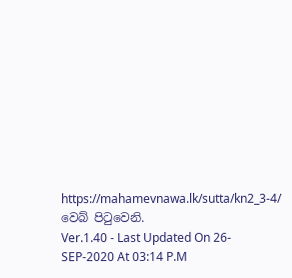https://mahamevnawa.lk/sutta/kn2_3-4/ වෙබ් පිටුවෙනි.
Ver.1.40 - Last Updated On 26-SEP-2020 At 03:14 P.M